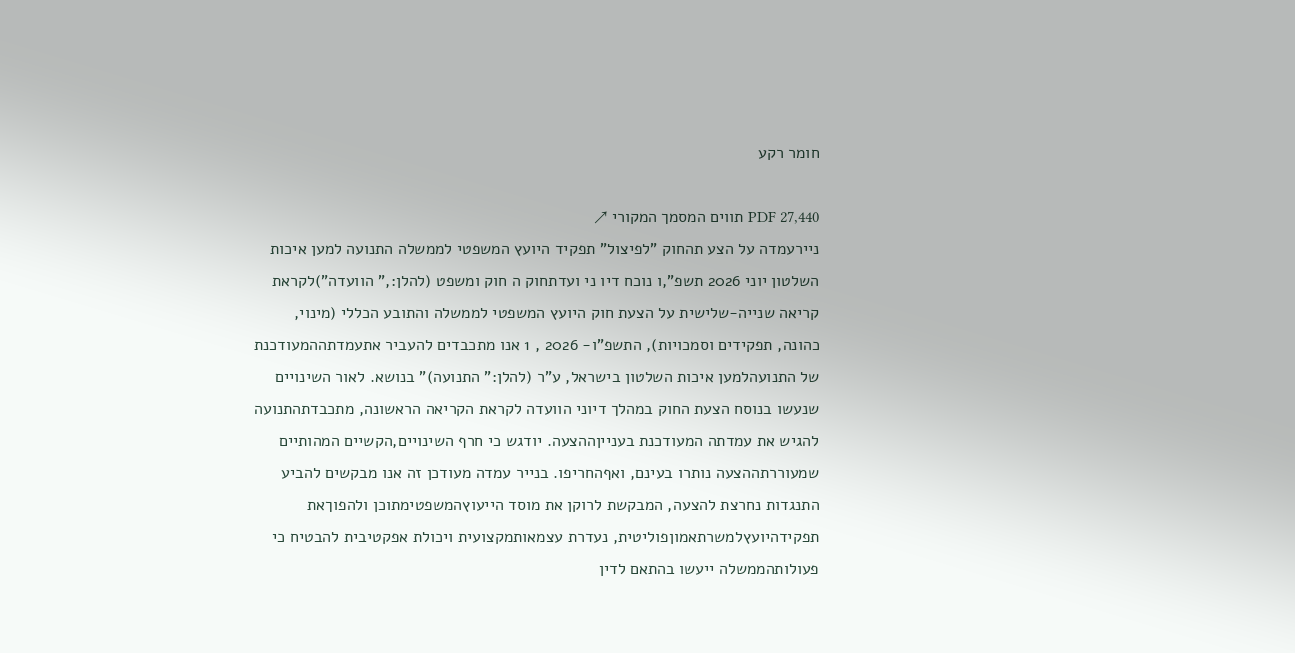חומר רקע

PDF 27,440 תווים המסמך המקורי ↗
ניירעמדה על הצע תהחוק "לפיצול" תפקיד היועץ המשפטי לממשלה התנועה למען איכות השלטון יוני 2026 תשפ",ו נוכח דיו ני ועדתחוק ה חוק ומשפט (להלן:," הוועדה")לקראת קריאה שנייה-שלישית על הצעת חוק היועץ המשפטי לממשלה והתובע הכללי (מינוי, כהונה, תפקידים וסמכויות), התשפ"ו- 2026 , 1 אנו מתכבדים להעביר אתעמדתההמעודכנת של התנועהלמען איכות השלטון בישראל, ע"ר (להלן:" התנועה)" בנושא. לאור השינויים שנעשו בנוסח הצעת החוק במהלך דיוני הוועדה לקראת הקריאה הראשונה, מתכבדתהתנועה להגיש את עמדתה המעודכנת בענייןההצעה. יודגש כי חרף השינויים,הקשיים המהותיים שמעוררתההצעה נותרו בעינם, ואףהחריפו. בנייר עמדה מעודכן זה אנו מבקשים להביע התנגדות נחרצת להצעה, המבקשת לרוקן את מוסד הייעוץהמשפטימתוכן ולהפוךאת תפקידהיועץלמשרתאמוןפוליטית, נעדרת עצמאותמקצועית ויכולת אפקטיבית להבטיח כי פעולותהממשלה ייעשו בהתאם לדין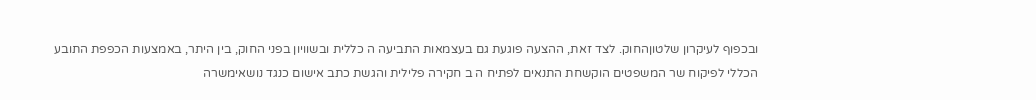ובכפוף לעיקרון שלטוןהחוק. לצד זאת, ההצעה פוגעת גם בעצמאות התביעה ה כללית ובשוויון בפני החוק, בין היתר, באמצעות הכפפת התובע הכללי לפיקוח שר המשפטים הוקשחת התנאים לפתיח ה ב חקירה פלילית והגשת כתב אישום כנגד נושאימשרה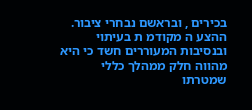בכירים , ובראשם נבחרי ציבור. ההצע ה מקודמ ת בעיתוי ובנסיבות המעוררים חשד כי היא מהווה חלק ממהלך כללי שמטרתו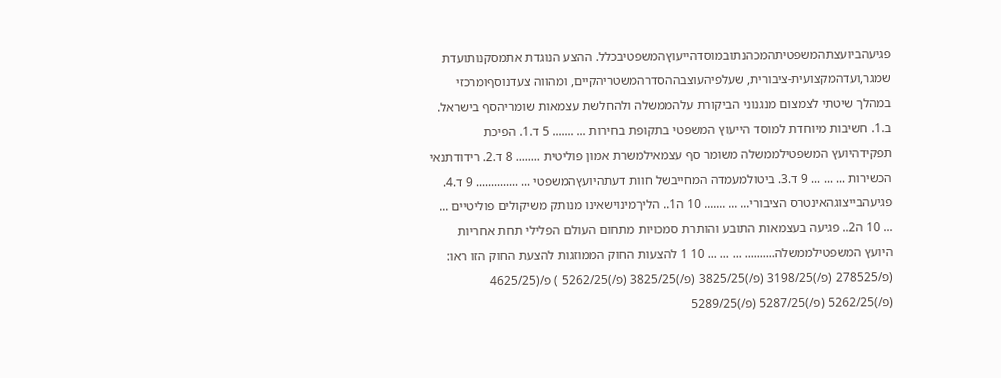פגיעהביועצתהמשפטיתהמכהנתובמוסדהייעוץהמשפטיבכלל. ההצע הנוגדת אתמסקנותועדת שמגר,ועדהמקצועית-ציבורית, שעלפיהעוצבההסדרהמשטריהקיים, ומהווה צעדנוסףומרכזי במהלך שיטתי לצמצום מנגנוני הביקורת עלהממשלה ולהחלשת עצמאות שומריהסף בישראל. ב.1. חשיבות מיוחדת למוסד הייעוץ המשפטי בתקופת בחירות ... ....... 5 ד.1. הפיכת תפקידהיועץ המשפטילממשלה משומר סף עצמאילמשרת אמון פוליטית ........ 8 ד.2. רידודתנאי הכשירות ... ... ... 9 ד.3. ביטולמעמדה המחייבשל חוות דעתהיועץהמשפטי ... .............. 9 ד.4. פגיעהבייצוגהאינטרס הציבורי... ... ....... 10 ה1.. הליךמינוישאינו מנותק משיקולים פוליטיים ... ... 10 ה2.. פגיעה בעצמאות התובע והותרת סמכויות מתחום העולם הפלילי תחת אחריות היועץ המשפטילממשלה.......... ... ... ... 10 1 להצעות החוק הממוזגות להצעת החוק הזו ראו: (פ/278525 (פ/)3198/25 (פ/)3825/25 (פ/)3825/25 (פ/)5262/25 ) פ/(4625/25 (פ/)5262/25 (פ/)5287/25 (פ/)5289/25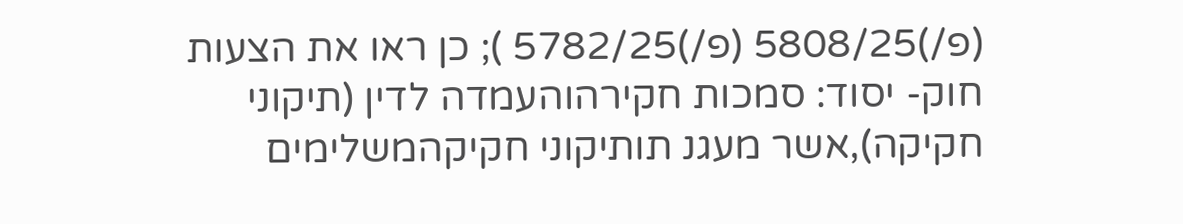(פ/)5808/25 (פ/)5782/25 ); כן ראו את הצעות חוק- יסוד: סמכות חקירהוהעמדה לדין (תיקוני חקיקה),אשר מעגנ תותיקוני חקיקהמשלימים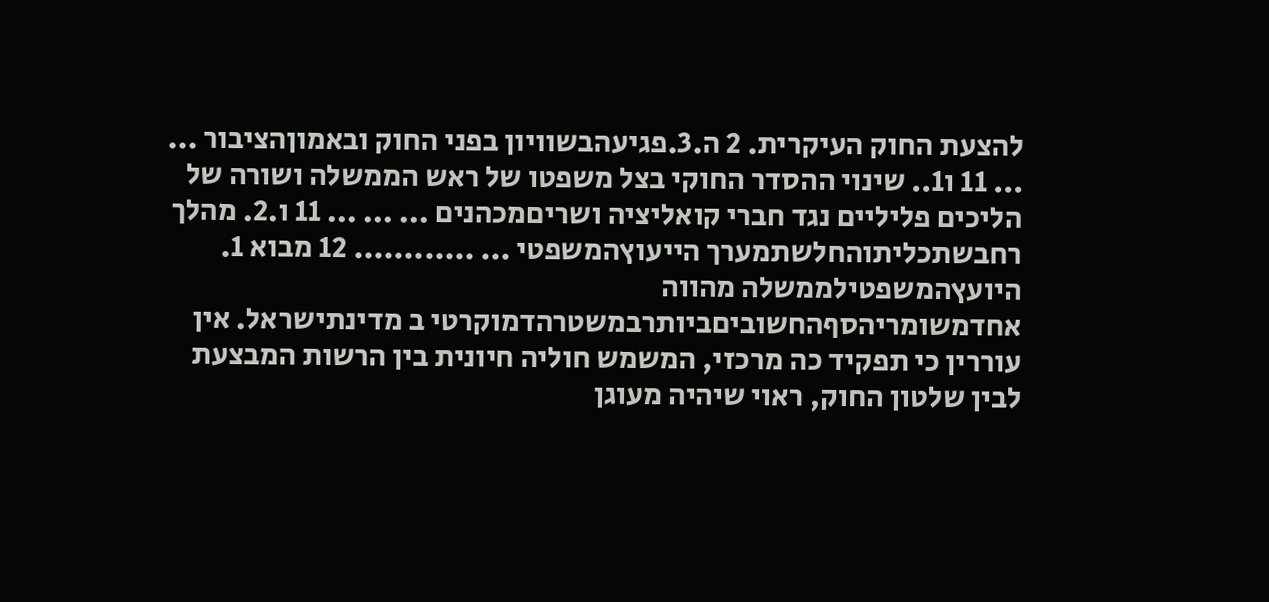להצעת החוק העיקרית. 2 ה.3.פגיעהבשוויון בפני החוק ובאמוןהציבור ... ... 11 ו1.. שינוי ההסדר החוקי בצל משפטו של ראש הממשלה ושורה של הליכים פליליים נגד חברי קואליציה ושריםמכהנים ... ... ... 11 ו.2. מהלך רחבשתכליתוהחלשתמערך הייעוץהמשפטי ... ............ 12 מבוא 1. היועץהמשפטילממשלה מהווה אחדמשומריהסףהחשוביםביותרבמשטרהדמוקרטי ב מדינתישראל. אין עוררין כי תפקיד כה מרכזי, המשמש חוליה חיונית בין הרשות המבצעת לבין שלטון החוק, ראוי שיהיה מעוגן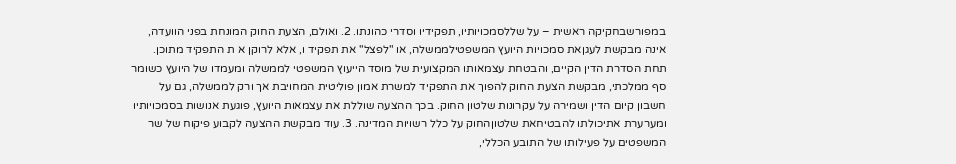במפורשבחקיקה ראשית – על שללסמכויותיו, תפקידיו וסדרי כהונתו. 2. ואולם, הצעת החוק המונחת בפני הוועדה, אינה מבקשת לעגןאת סמכויות היועץ המשפטילממשלה, או "לפצל" את תפקיד ו, אלא לרוקן א ת התפקיד מתוכן. תחת הסדרת הדין הקיים, והבטחת עצמאותו המקצועית של מוסד הייעוץ המשפטי לממשלה ומעמדו של היועץ כשומר סף ממלכתי, מבקשת הצעת החוק להפוך את התפקיד למשרת אמון פוליטית המחויבת אך ורק לממשלה, גם על חשבון קיום הדין ושמירה על עקרונות שלטון החוק. בכך ההצעה שוללת את עצמאות היועץ, פוגעת אנושות בסמכויותיו ומערערת אתיכולתו להבטיחאת שלטוןהחוק על כלל רשויות המדינה. 3. עוד מבקשת ההצעה לקבוע פיקוח של שר המשפטים על פעילותו של התובע הכללי,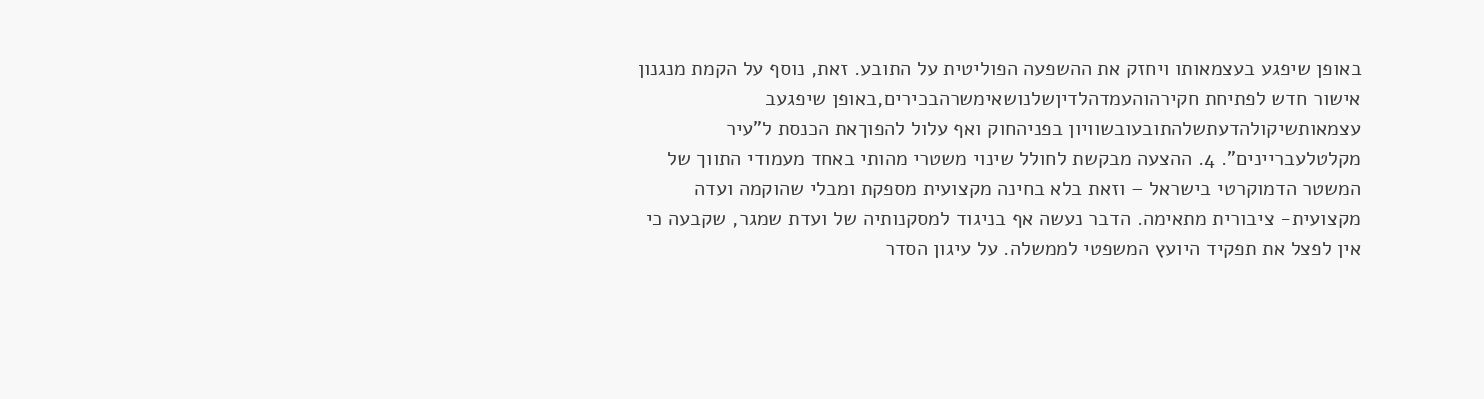באופן שיפגע בעצמאותו ויחזק את ההשפעה הפוליטית על התובע. זאת, נוסף על הקמת מנגנון אישור חדש לפתיחת חקירהוהעמדהלדיןשלנושאימשרהבכירים,באופן שיפגעב עצמאותשיקולהדעתשלהתובעובשוויון בפניהחוק ואף עלול להפוךאת הכנסת ל"עיר מקלטלעבריינים". 4. ההצעה מבקשת לחולל שינוי משטרי מהותי באחד מעמודי התווך של המשטר הדמוקרטי בישראל – וזאת בלא בחינה מקצועית מספקת ומבלי שהוקמה ועדה מקצועית- ציבורית מתאימה. הדבר נעשה אף בניגוד למסקנותיה של ועדת שמגר, שקבעה כי אין לפצל את תפקיד היועץ המשפטי לממשלה. על עיגון הסדר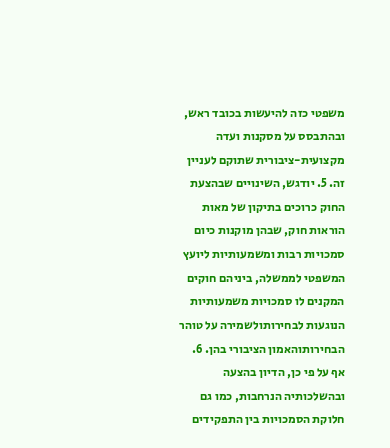משפטי כזה להיעשות בכובד ראש, ובהתבסס על מסקנות ועדה מקצועית-ציבורית שתוקם לעניין זה. 5. יודגש, השינויים שבהצעת החוק כרוכים בתיקון של מאות הוראות חוק, שבהן מוקנות כיום סמכויות רבות ומשמעותיות ליועץ המשפטי לממשלה, ביניהם חוקים המקנים לו סמכויות משמעותיות הנוגעות לבחירותולשמירה על טוהר הבחירותוהאמון הציבורי בהן. 6. אף על פי כן, הדיון בהצעה ובהשלכותיה הנרחבות, כמו גם חלוקת הסמכויות בין התפקידים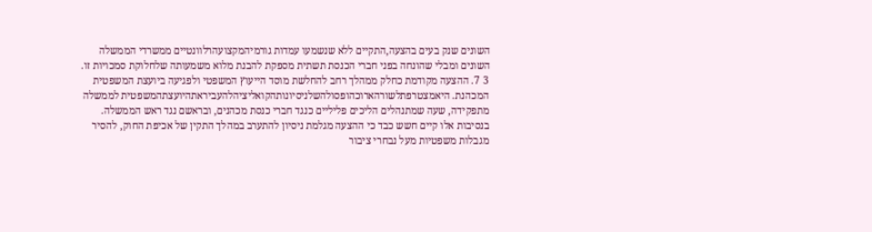השונים שנק בעים בהצעה,התקיים ללא שנשמעו עמדות גורמיהמקצועהרלוונטיים ממשרדי הממשלה השונים ומבלי שהונחה בפני חברי הכנסת תשתית מספקת להבנת מלוא משמעותה שלחלוקת סמכויות זו. 3 7. ההצעה מקודמת כחלק ממהלך רחב להחלשת מוסד הייעוץ המשפטי ולפגיעה ביועצת המשפטית המכהנת. היאמצטרפתלשורהארוכהופסולהשלניסיונותהקואליציהלהעביראתהיועצתהמשפטית לממשלה מתפקידה, שעה שמתנהלים הליכים פליליים כנגד חברי כנסת מכהנים, ובראשם נגד ראש הממשלה. בנסיבות אלו קיים חשש כבד כי ההצעה מגלמת ניסיון להתערב במהלך התקין של אכיפת החוק, להסיר מגבלות משפטיות מעל נבחרי ציבור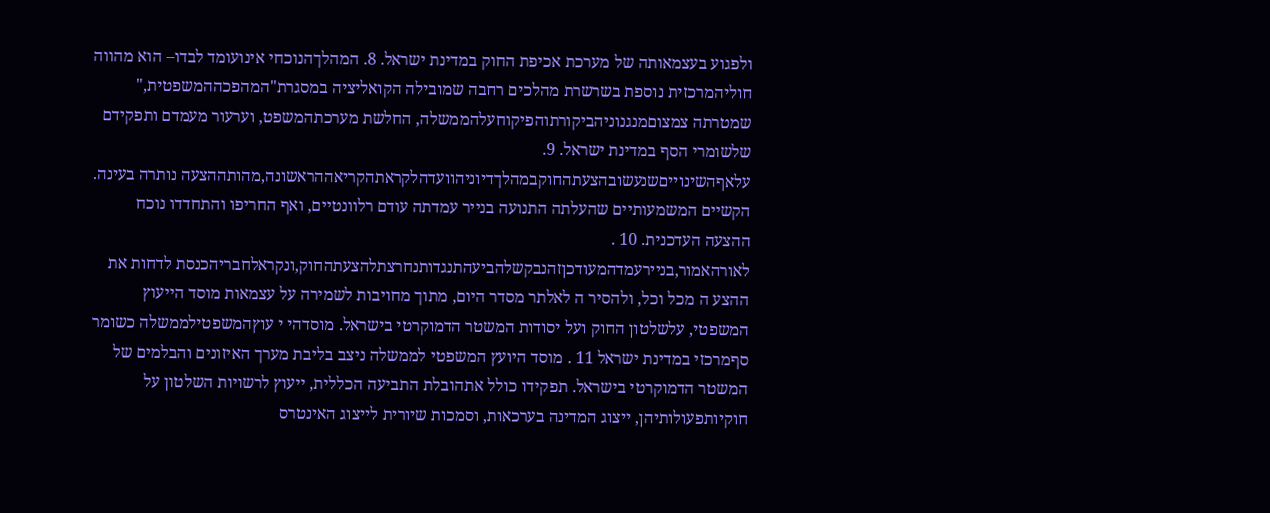ולפגוע בעצמאותה של מערכת אכיפת החוק במדינת ישראל. 8. המהלךהנוכחי אינועומד לבדו– הוא מהווה חוליהמרכזית נוספת בשרשרת מהלכים רחבה שמובילה הקואליציה במסגרת"המהפכההמשפטית," שמטרתה צמצוםמנגנוניהביקורתוהפיקוחעלהממשלה, החלשת מערכתהמשפט, וערעור מעמדם ותפקידם שלשומרי הסף במדינת ישראל. 9. עלאףהשינוייםשנעשובהצעתהחוקבמהלךדיוניהוועדהלקראתהקריאההראשונה,מהותההצעה נותרה בעינה. הקשיים המשמעותיים שהעלתה התנועה בנייר עמדתה עודם רלוונטיים, ואף החריפו והתחדדו נוכח ההצעה העדכנית. 10 . לאורהאמור,בניירעמדהמעודכןזהנבקשלהביעהתנגדותנחרצתלהצעתהחוק,ונקראלחבריהכנסת לדחות את ההצע ה מכל וכל, ולהסיר ה לאלתר מסדר היום, מתוך מחויבות לשמירה על עצמאות מוסד הייעוץ המשפטי, עלשלטון החוק ועל יסודות המשטר הדמוקרטי בישראל. מוסדהי י עוץהמשפטילממשלה כשומר סףמרכזי במדינת ישראל 11 . מוסד היועץ המשפטי לממשלה ניצב בליבת מערך האיזונים והבלמים של המשטר הדמוקרטי בישראל. תפקידו כולל אתהובלת התביעה הכללית, ייעוץ לרשויות השלטון על חוקיותפעולותיהן, ייצוג המדינה בערכאות, וסמכות שיורית לייצוג האינטרס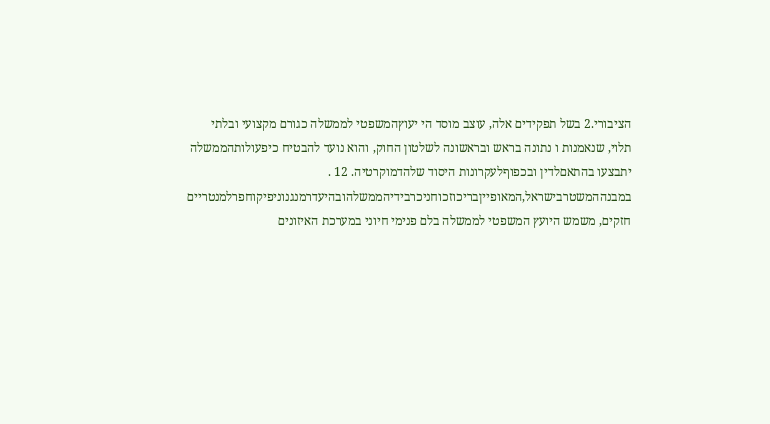הציבורי.2 בשל תפקידים אלה, עוצב מוסד הי יעוץהמשפטי לממשלה כגורם מקצועי ובלתי תלוי, שנאמנות ו נתונה בראש ובראשונה לשלטון החוק, והוא נועד להבטיח כיפעולותהממשלה יתבצעו בהתאםלדין ובכפוףלעקרונות היסוד שלהדמוקרטיה. 12 . במבנההמשטרבישראל,המאופייןבריכוזכוחניכרבידיהממשלהובהיעדרמנגנוניפיקוחפרלמנטריים חזקים, משמש היועץ המשפטי לממשלה בלם פנימי חיוני במערכת האיזונים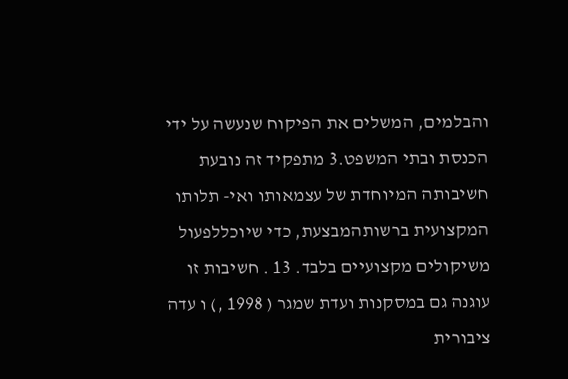והבלמים, המשלים את הפיקוח שנעשה על ידי הכנסת ובתי המשפט.3 מתפקיד זה נובעת חשיבותה המיוחדת של עצמאותו ואי- תלותו המקצועית ברשותהמבצעת, כדי שיוכללפעול משיקולים מקצועיים בלבד. 13 . חשיבות זו עוגנה גם במסקנות ועדת שמגר ( 1998 ,) ו עדה ציבורית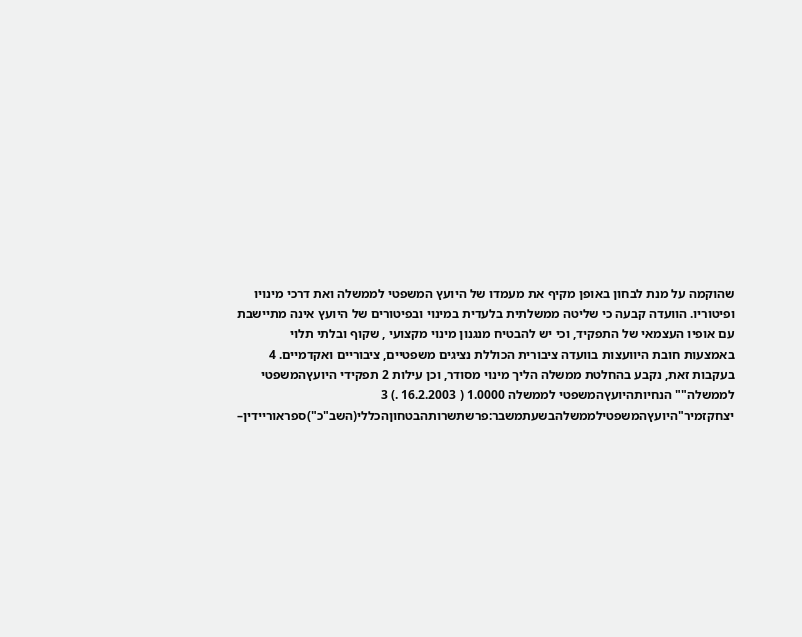שהוקמה על מנת לבחון באופן מקיף את מעמדו של היועץ המשפטי לממשלה ואת דרכי מינויו ופיטוריו. הוועדה קבעה כי שליטה ממשלתית בלעדית במינוי ובפיטורים של היועץ אינה מתיישבת עם אופיו העצמאי של התפקיד, וכי יש להבטיח מנגנון מינוי מקצועי , שקוף ובלתי תלוי באמצעות חובת היוועצות בוועדה ציבורית הכוללת נציגים משפטיים, ציבוריים ואקדמיים. 4 בעקבות זאת, נקבע בהחלטת ממשלה הליך מינוי מסודר, וכן עילות 2 תפקידי היועץהמשפטי לממשלה"" הנחיותהיועץהמשפטי לממשלה 1.0000 ( 16.2.2003 .) 3 יצחקזמיר"היועץהמשפטילממשלהבשעתמשבר:פרשתשרותהבטחוןהכללי(השב"כ")ספראוריידין–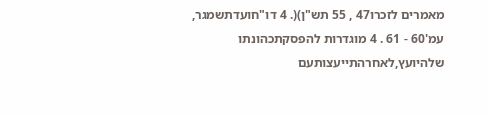מאמרים לזכרו47 , 55 תש"ן)(. 4 דו"חועדתשמגר, עמ'60 - 61 . 4 מוגדרות להפסקתכהונתו שלהיועץ,לאחרהתייעצותעם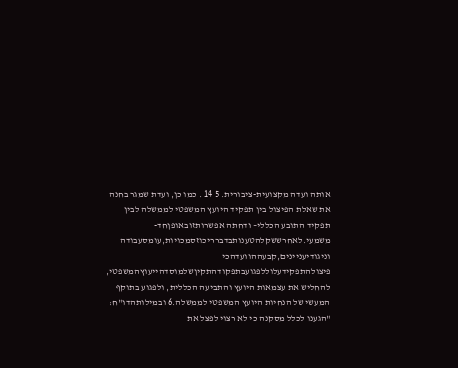אותה ועדה מקצועית-ציבורית. 5 14 . כמו כן, ועדת שמגר בחנה את שאלת הפיצול בין תפקיד היועץ המשפטי לממשלה לבין תפקיד התובע הכללי– ודחתה אפשרותזובאופןחד- משמעי.לאחרששקלהטענותבדברריכוזסמכויות,עומסעבודה וניגודיעניינים,קבעההוועדהכי פיצולהתפקידעלוללפגועבתפקודהתקיןשלמוסדהייעוץהמשפטי, להחליש את עצמאות היועץ והתביעה הכללית, ולפגוע בתוקף המעשי של הנחיות היועץ המשפטי לממשלה.6 ובמילותהדו"ח: "הגענו לכלל מסקנה כי לא רצוי לפצל את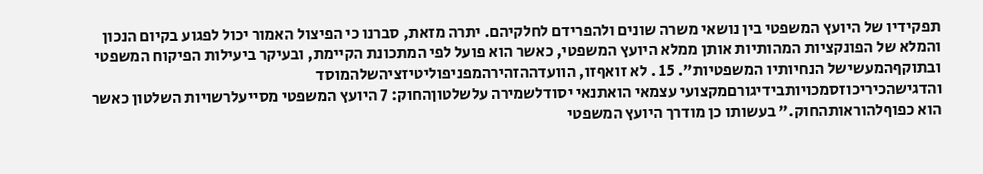תפקידיו של היועץ המשפטי בין נושאי משרה שונים ולהפרידם לחלקיהם. יתרה מזאת, סברנו כי הפיצול האמור יכול לפגוע בקיום הנכון והמלא של הפונקציות המהותיות אותן ממלא היועץ המשפטי, כאשר הוא פועל לפי המתכונת הקיימת, ובעיקר ביעילות הפיקוח המשפטי ובתוקףהמעשישל הנחיותיו המשפטיות". 15 . לא זואףזו, הוועדההזהירהמפניפוליטיזציהשלהמוסד והדגישהכיריכוזסמכויותבידיגורםמקצועי עצמאי הואתנאי יסודלשמירה עלשלטוןהחוק: 7 היועץ המשפטי מסייעלרשויות השלטון כאשר הוא כפוףלהוראותהחוק." בעשותו כן מודרך היועץ המשפטי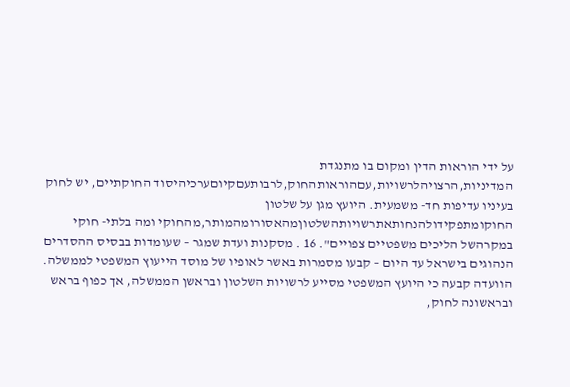על ידי הוראות הדין ומקום בו מתנגדת המדיניות,הרצויהלרשויות,עםהוראותהחוק,לרבותעםקיוםערכיהיסוד החוקתיים, יש לחוק בעיניו עדיפות חד- משמעית. היועץ מגן על שלטון החוקומתפקידולהנחותאתרשויותהשלטוןמהאסורומהמותר,מהחוקי ומה בלתי- חוקי במקרהשל הליכים משפטיים צפויים". 16 . מסקנות ועדת שמגר – שעומדות בבסיס ההסדרים הנהוגים בישראל עד היום – קבעו מסמרות באשר לאופיו של מוסד הייעוץ המשפטי לממשלה. הוועדה קבעה כי היועץ המשפטי מסייע לרשויות השלטון ובראשן הממשלה, אך כפוף בראש ובראשונה לחוק,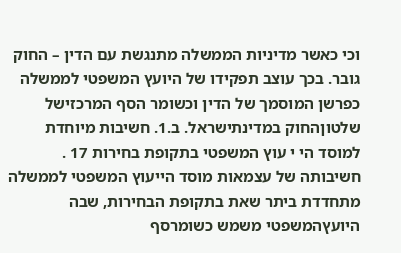וכי כאשר מדיניות הממשלה מתנגשת עם הדין – החוק גובר. בכך עוצב תפקידו של היועץ המשפטי לממשלה כפרשן המוסמך של הדין וכשומר הסף המרכזישל שלטוןהחוק במדינתישראל. ב.1. חשיבות מיוחדת למוסד הי י עוץ המשפטי בתקופת בחירות 17 . חשיבותה של עצמאות מוסד הייעוץ המשפטי לממשלה מתחדדת ביתר שאת בתקופת הבחירות, שבה היועץהמשפטי משמש כשומרסף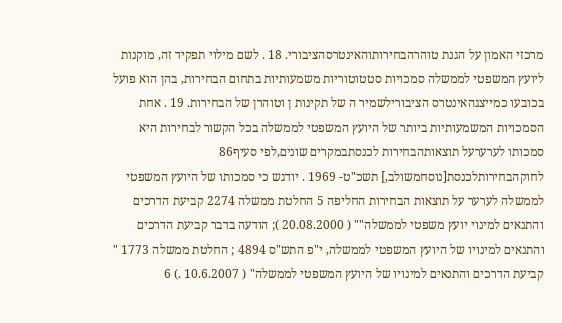מרכזי האמון על הגנת טוהרהבחירותוהאינטרסהציבורי. 18 . לשם מילוי תפקיד זה, מוקנות ליועץ המשפטי לממשלה סמכויות סטטוטוריות משמעותיות בתחום הבחירות, בהן הוא פועל בכובעו כמייצגהאינטרס הציבורילשמיר ה של תקינות ן וטוהרן של הבחירות. 19 . אחת הסמכויות המשמעותיות ביותר של היועץ המשפטי לממשלה בכל הקשור לבחירות היא סמכותו לערערעל תוצאותהבחירות לכנסתבמקרים שונים,לפי סעיף86 לחוקהבחירותלכנסת[נוסחמשולב,] תשכ"ט- 1969 . יודגש כי סמכותו של היועץ המשפטי לממשלה לערער על תוצאות הבחירות החליפה 5 החלטת ממשלה 2274 קביעת הדרכים והתנאים למינוי יועץ משפטי לממשלה"" ( 20.08.2000 ); הודעה בדבר קביעת הדרכים והתנאים למינויו של היועץ המשפטי לממשלה, י"פ התש"ס 4894 ; החלטת ממשלה 1773 " קביעת הדרכים והתנאים למינויו של היועץ המשפטי לממשלה" ( 10.6.2007 .) 6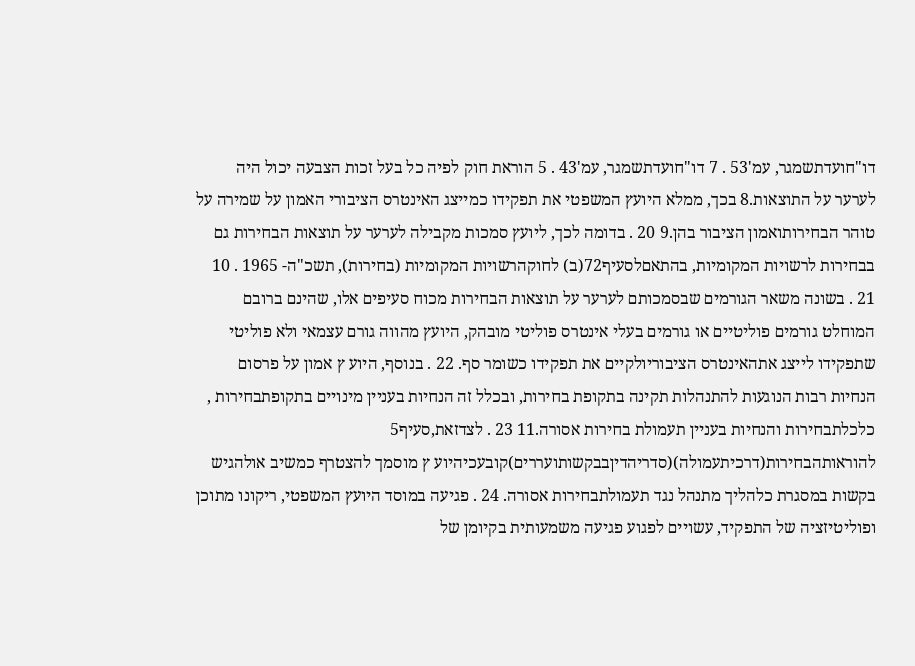דו"חועדתשמגר, עמ'53 . 7 דו"חועדתשמגר, עמ'43 . 5 הוראת חוק לפיה כל בעל זכות הצבעה יכול היה לערער על התוצאות.8 בכך, ממלא היועץ המשפטי את תפקידו כמייצג האינטרס הציבורי האמון על שמירה על טוהר הבחירותואמון הציבור בהן.9 20 . בדומה לכך, ליועץ סמכות מקבילה לערער על תוצאות הבחירות גם בבחירות לרשויות המקומיות, בהתאםלסעיף72(ב) לחוקהרשויות המקומיות (בחירות), תשכ"ה- 1965 . 10 21 . בשונה משאר הגורמים שבסמכותם לערער על תוצאות הבחירות מכוח סעיפים אלו, שהינם ברובם המוחלט גורמים פוליטיים או גורמים בעלי אינטרס פוליטי מובהק, היועץ מהווה גורם עצמאי ולא פוליטי שתפקידו לייצג אתהאינטרס הציבוריולקיים את תפקידו כשומר סף. 22 . בנוסף, היוע ץ אמון על פרסום הנחיות רבות הנוגעות להתנהלות תקינה בתקופת בחירות, ובכלל זה הנחיות בעניין מינויים בתקופתבחירות , כלכלתבחירות והנחיות בעניין תעמולת בחירות אסורה.11 23 . לצדזאת,סעיף5 להוראותהבחירות(דרכיתעמולה)(סדריהדיןבבקשותועררים)קובעכיהיוע ץ מוסמך להצטרף כמשיב אולהגיש בקשות במסגרת כלהליך מתנהל נגד תעמולתבחירות אסורה. 24 . פגיעה במוסד היועץ המשפטי, ריקונו מתוכן ופוליטיזציה של התפקיד, עשויים לפגוע פגיעה משמעותית בקיומן של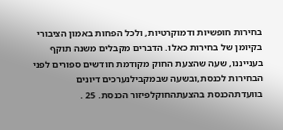בחירות חופשיות ודמוקרטיות, ולכל הפחות באמון הציבורי בקיומן של בחירות כאלו. הדברים מקבלים משנה תוקף בענייננו, שעה שהצעת החוק מקודמת חודשים ספורים לפני הבחירות לכנסת,ובשעה שבמקבילנערכים דיונים בוועדתהכנסת בהצעתהחוקלפיזור הכנסת. 25 .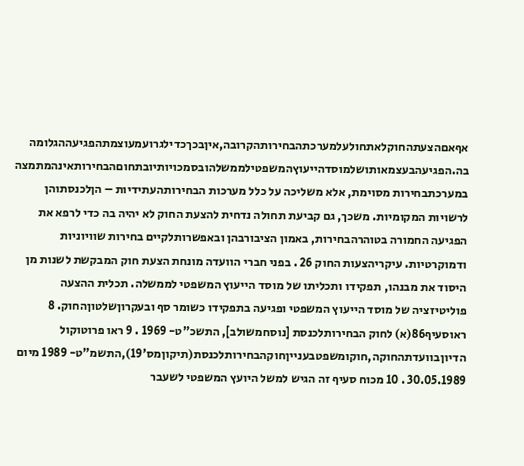אףאםהצעתהחוקלאתחולעלמערכתהבחירותהקרובה,איןבכךכדילגרועמעוצמתהפגיעההגלומה בה.הפגיעהבעצמאותושלמוסדהייעוץהמשפטילממשלהובסמכויותיובתחוםהבחירותאינהמתמצה במערכתבחירות מסוימת, אלא משליכה על כלל מערכות הבחירותהעתידיות – הןלכנסתוהן לרשויות המקומיות. משכך, גם קביעת תחולה נדחית להצעת החוק לא יהיה בה כדי לרפא את הפגיעה החמורה בטוהרהבחירות, באמון הציבורבהן ובאפשרותלקיים בחירות שוויוניות ודמוקרטיות. עיקריהצעות החוק 26 . בפני חברי הוועדה מונחת הצעת חוק המבקשת לשנות מן היסוד את מבנהו, תפקידו ותכליתו של מוסד הייעוץ המשפטי לממשלה. תכלית ההצעה פוליטיזציה של מוסד הייעוץ המשפטי ופגיעה בתפקידו כשומר סף ובעקרוןשלטוןהחוק. 8 ראוסעיף86(א) לחוק הבחירותלכנסת [נוסחמשולב], התשכ"ט- 1969 . 9 ראו פרוטוקול הדיוןבוועדתהחוקה,חוקומשפטבענייןחוקהבחירותלכנסת(תיקוןמס'19),התשמ"ט- 1989 מיום 30.05.1989 . 10 מכוח סעיף זה הגיש למשל היועץ המשפטי לשעבר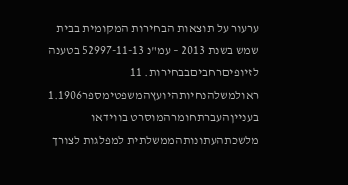ערעור על תוצאות הבחירות המקומית בבית שמש בשנת 2013 – עמ"נ 52997-11-13 בטענה לזיופיםרחביםבבחירות. 11 ראולמשלהנחיותהיועץהמשפטימספר1.1906 בענייןהעברתחומרהמוסרט בווידאו מלשכתהעתונותהממשלתית למפלגות לצורך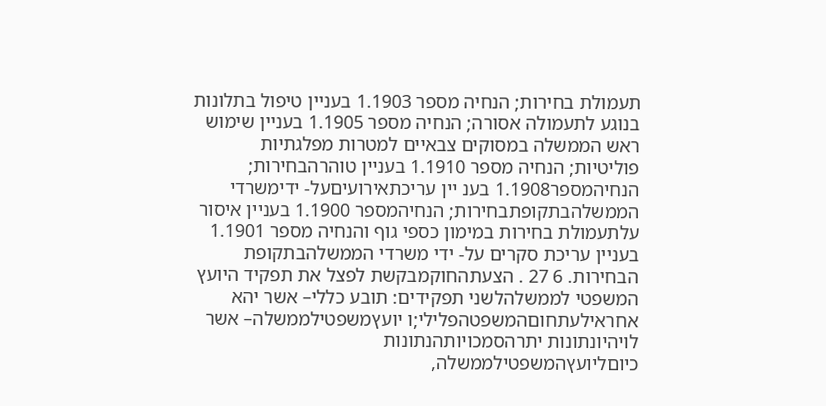תעמולת בחירות; הנחיה מספר 1.1903 בעניין טיפול בתלונות בנוגע לתעמולה אסורה; הנחיה מספר 1.1905 בעניין שימוש ראש הממשלה במסוקים צבאיים למטרות מפלגתיות פוליטיות; הנחיה מספר 1.1910 בעניין טוהרהבחירות; הנחיהמספר1.1908 בענ יין עריכתאירועיםעל- ידימשרדי הממשלהבתקופתבחירות; הנחיהמספר 1.1900 בעניין איסור עלתעמולת בחירות במימון כספי גוף והנחיה מספר 1.1901 בעניין עריכת סקרים על- ידי משרדי הממשלהבתקופת הבחירות. 6 27 . הצעתהחוקמבקשת לפצל את תפקיד היועץ המשפטי לממשלהלשני תפקידים: תובע כללי– אשר יהא אחראילעתחוםהמשפטהפלילי;ו יועץמשפטילממשלה– אשר לויהיונתונות יתרהסמכויותהנתונות כיוםליועץהמשפטילממשלה,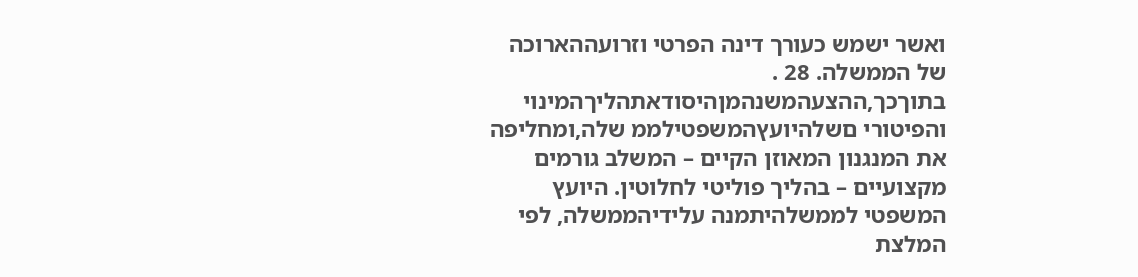ואשר ישמש כעורך דינה הפרטי וזרועההארוכה של הממשלה. 28 . בתוךכך,ההצעהמשנהמןהיסודאתהליךהמינוי והפיטורי םשלהיועץהמשפטילממ שלה,ומחליפה את המנגנון המאוזן הקיים – המשלב גורמים מקצועיים – בהליך פוליטי לחלוטין. היועץ המשפטי לממשלהיתמנה עלידיהממשלה, לפי המלצת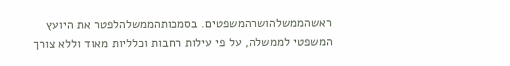ראשהממשלהושרהמשפטים. בסמכותהממשלהלפטר את היועץ המשפטי לממשלה, על פי עילות רחבות וכלליות מאוד וללא צורך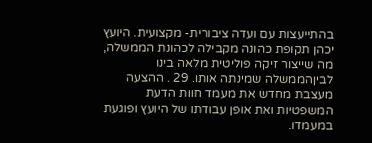בהתייעצות עם ועדה ציבורית- מקצועית. היועץ יכהן תקופת כהונה מקבילה לכהונת הממשלה, מה שייצור זיקה פוליטית מלאה בינו לביןהממשלה שמינתה אותו. 29 . ההצעה מעצבת מחדש את מעמד חוות הדעת המשפטיות ואת אופן עבודתו של היועץ ופוגעת במעמדו.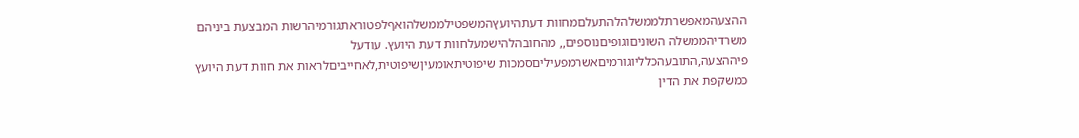ההצעהמאפשרתלממשלהלהתעלםמחוות דעתהיועץהמשפטילממשלהואףלפטוראתגורמיהרשות המבצעת ביניהם משרדיהממשלה השוניםוגופיםנוספים,, מהחובהלהישמעלחוות דעת היועץ. עודעל פיההצעה,התובעהכלליוגורמיםאשרמפעיליםסמכות שיפוטיתאומעיןשיפוטית,לאחייביםלראות את חוות דעת היועץ כמשקפת את הדין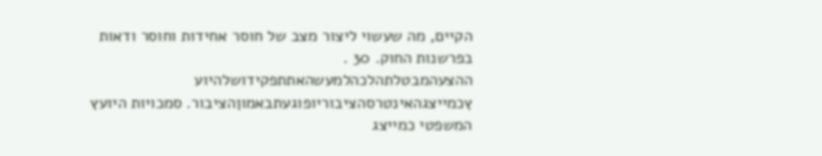הקיים, מה שעשוי ליצור מצב של חוסר אחידות וחוסר ודאות בפרשנות החוק. 30 . ההצעהמבטלתהלכהלמעשהאתתפקידושלהיוע ץכמייצגהאינטרסהציבוריופוגעתבאמוןהציבור. סמכויות היועץ המשפטי כמייצג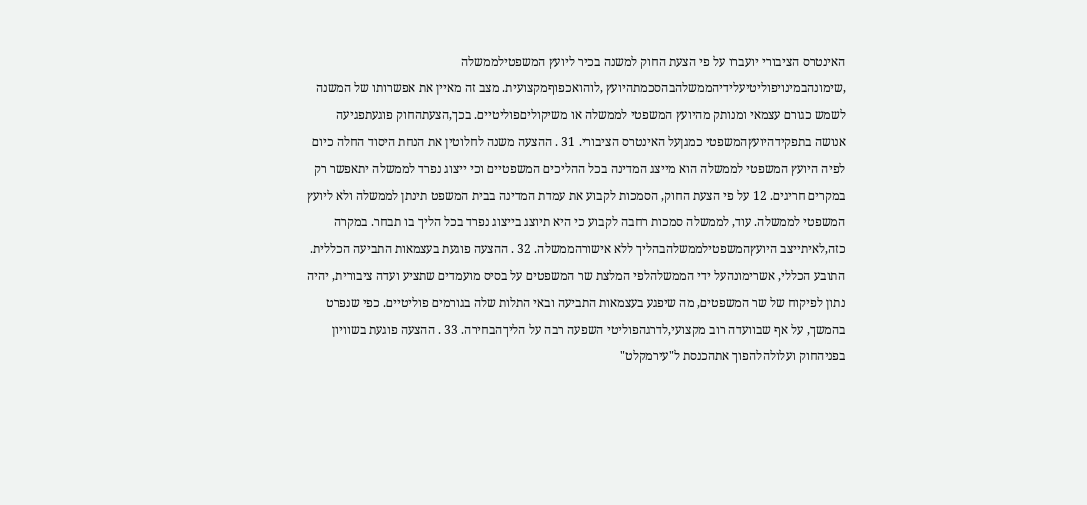האינטרס הציבורי יועברו על פי הצעת החוק למשנה בכיר ליועץ המשפטילממשלה ,שימונהבמינויפוליטיעלידיהממשלהבהסכמתהיועץ ,לוהואכפוףמקצועית. מצב זה מאיין את אפשרותו של המשנה לשמש כגורם עצמאי ומנותק מהיועץ המשפטי לממשלה או משיקוליםפוליטיים. בכך,הצעתהחוק פוגעתפגיעה אנושה בתפקידהיועץהמשפטי כמגןעל האינטרס הציבורי. 31 . ההצעה משנה לחלוטין את הנחת היסוד החלה כיום לפיה היועץ המשפטי לממשלה הוא מייצג המדינה בכל ההליכים המשפטיים וכי ייצוג נפרד לממשלה יתאפשר רק במקרים חריגים. 12 על פי הצעת החוק, הסמכות לקבוע את עמדת המדינה בבית המשפט תינתן לממשלה ולא ליועץ המשפטי לממשלה. עוד, לממשלה סמכות רחבה לקבוע כי היא תיוצג בייצוג נפרד בכל הליך בו תבחר. במקרה כזה,לאיתייצב היועץהמשפטילממשלהבהליך ללא אישורהממשלה. 32 . ההצעה פוגעת בעצמאות התביעה הכללית. התובע הכללי, אשרימונהעל ידי הממשלהלפי המלצת שר המשפטים על בסיס מועמדים שתציע ועדה ציבורית, יהיה נתון לפיקוח של שר המשפטים, מה שיפגע בעצמאות התביעה ובאי התלות שלה בגורמים פוליטיים. כפי שנפרט בהמשך, על אף שבוועדה רוב מקצועי,לדרגהפוליטי השפעה רבה על הליךהבחירה. 33 . ההצעה פוגעת בשוויון בפניהחוק ועלולהלהפוך אתהכנסת ל"עירמקלט"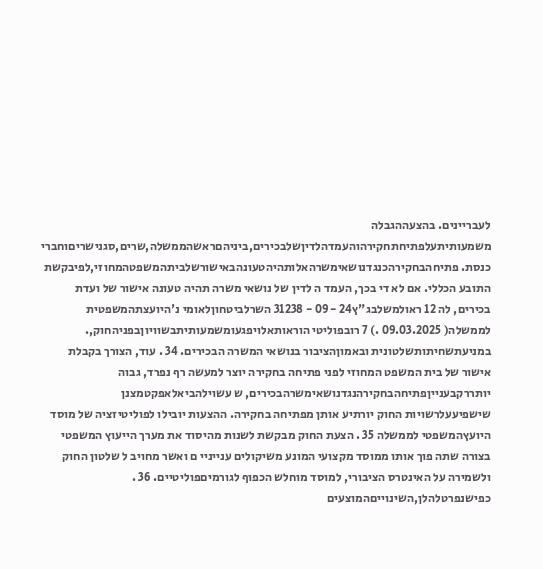לעבריינים. בהצעההגבלה משמעותיתעלפתיחתחקירהוהעמדהלדיןשלבכירים,ביניהםראשהממשלה,שרים,סגנישריםוחברי כנסת. פתיחהבחקירהכנגדנושאימשרהאלותהיהטעונהבאישורשלביתהמשפטהמחוזי,לפיבקשת התובע הכללי. אם לא די בכך, העמד ה לדין של נושאי משרה תהיה טעונה אישור של ועדת בכירים, לה 12 ראולמשלבג"ץ24 - 09 - 31238 השרלביטחוןלאומי נ'היועצתהמשפטית לממשלה( 09.03.2025 .) 7 רובפוליטי הוראותאלויפגעומשמעותיתבשוויוןבפניהחוק,. במניעתשחיתותשלטונית ובאמוןהציבור בנושאי המשרה הבכירים. 34 . עוד, הצורך בקבלת אישור של בית המשפט המחוזי לפני פתיחה בחקירה יוצר למעשה רף נפרד, גבוה יותררקבענייןפתיחהבחקירהנגדנושאימשרהבכירים, ש עשוילהביאלאפקטמצנן שישפיעעלרשויות החוק יורתיע אותן מפתיחה בחקירה. ההצעות יובילו לפוליטיזציה של מוסד היועץהמשפטי לממשלה 35 . הצעת החוק מבקשת לשנות מהיסוד את מערך הייעוץ המשפטי בצורה שתה פוך אותו ממוסד מקצועי המונע משיקולים ענייניי ם ואשר מחויב ל שלטון החוק ולשמירה על האינטרס הציבורי, למוסד מוחלש הכפוף לגורמיםפוליטיים. 36 . כפישנפרטלהלן,השינוייםהמוצעים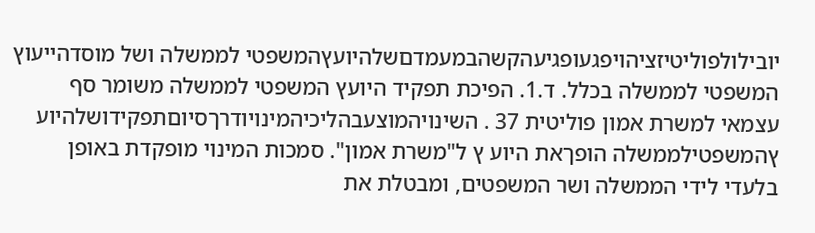יובילולפוליטיזציהויפגעופגיעהקשהבמעמדםשלהיועץהמשפטי לממשלה ושל מוסדהייעוץ המשפטי לממשלה בכלל. ד.1. הפיכת תפקיד היועץ המשפטי לממשלה משומר סף עצמאי למשרת אמון פוליטית 37 . השינויהמוצעבהליכיהמינויודרךסיוםתפקידושלהיוע ץהמשפטילממשלה הופךאת היוע ץ ל"משרת אמון". סמכות המינוי מופקדת באופן בלעדי לידי הממשלה ושר המשפטים, ומבטלת את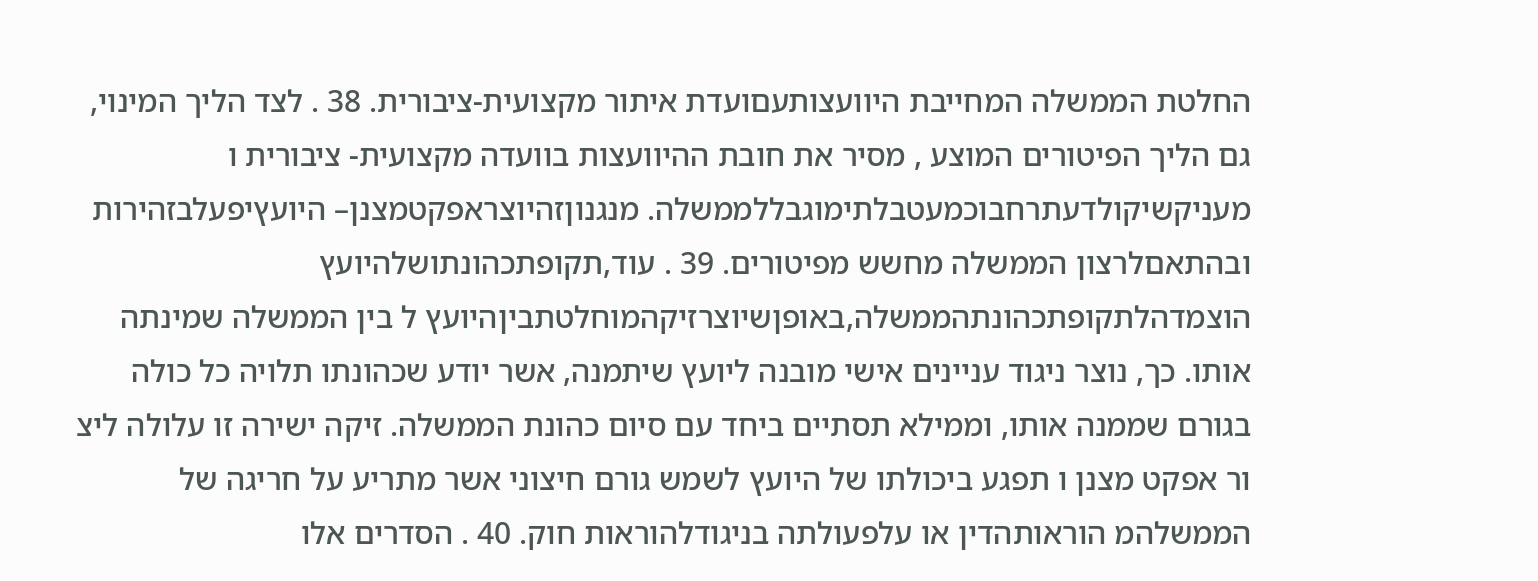החלטת הממשלה המחייבת היוועצותעםועדת איתור מקצועית-ציבורית. 38 . לצד הליך המינוי, גם הליך הפיטורים המוצע , מסיר את חובת ההיוועצות בוועדה מקצועית- ציבורית ו מעניקשיקולדעתרחבוכמעטבלתימוגבללממשלה. מנגנוןזהיוצראפקטמצנן– היועץיפעלבזהירות ובהתאםלרצון הממשלה מחשש מפיטורים. 39 . עוד,תקופתכהונתושלהיועץ הוצמדהלתקופתכהונתהממשלה,באופןשיוצרזיקהמוחלטתביןהיועץ ל בין הממשלה שמינתה אותו. כך, נוצר ניגוד עניינים אישי מובנה ליועץ שיתמנה, אשר יודע שכהונתו תלויה כל כולה בגורם שממנה אותו, וממילא תסתיים ביחד עם סיום כהונת הממשלה. זיקה ישירה זו עלולה ליצ ור אפקט מצנן ו תפגע ביכולתו של היועץ לשמש גורם חיצוני אשר מתריע על חריגה של הממשלהמ הוראותהדין או עלפעולתה בניגודלהוראות חוק. 40 . הסדרים אלו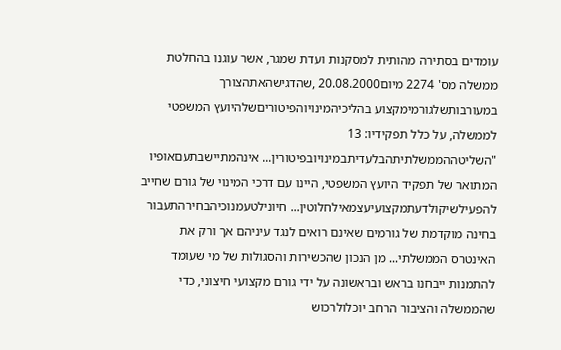עומדים בסתירה מהותית למסקנות ועדת שמגר, אשר עוגנו בהחלטת ממשלה מס' 2274 מיום20.08.2000 ,שהדגישהאתהצורך במעורבותשלגורמימקצוע בהליכיהמינויוהפיטוריםשלהיועץ המשפטי לממשלה, על כלל תפקידיו: 13 "השליטההממשלתיתהבלעדיתבמינויובפיטורין... אינהמתיישבתעםאופיו המתואר של תפקיד היועץ המשפטי, היינו עם דרכי המינוי של גורם שחייב להפעילשיקולדעתמקצועיעצמאילחלוטין... חיונילטעמנוכיהבחירהתעבור בחינה מוקדמת של גורמים שאינם רואים לנגד עיניהם אך ורק את האינטרס הממשלתי... מן הנכון שהכשירות והסגולות של מי שעומד להתמנות ייבחנו בראש ובראשונה על ידי גורם מקצועי חיצוני, כדי שהממשלה והציבור הרחב יוכלולרכוש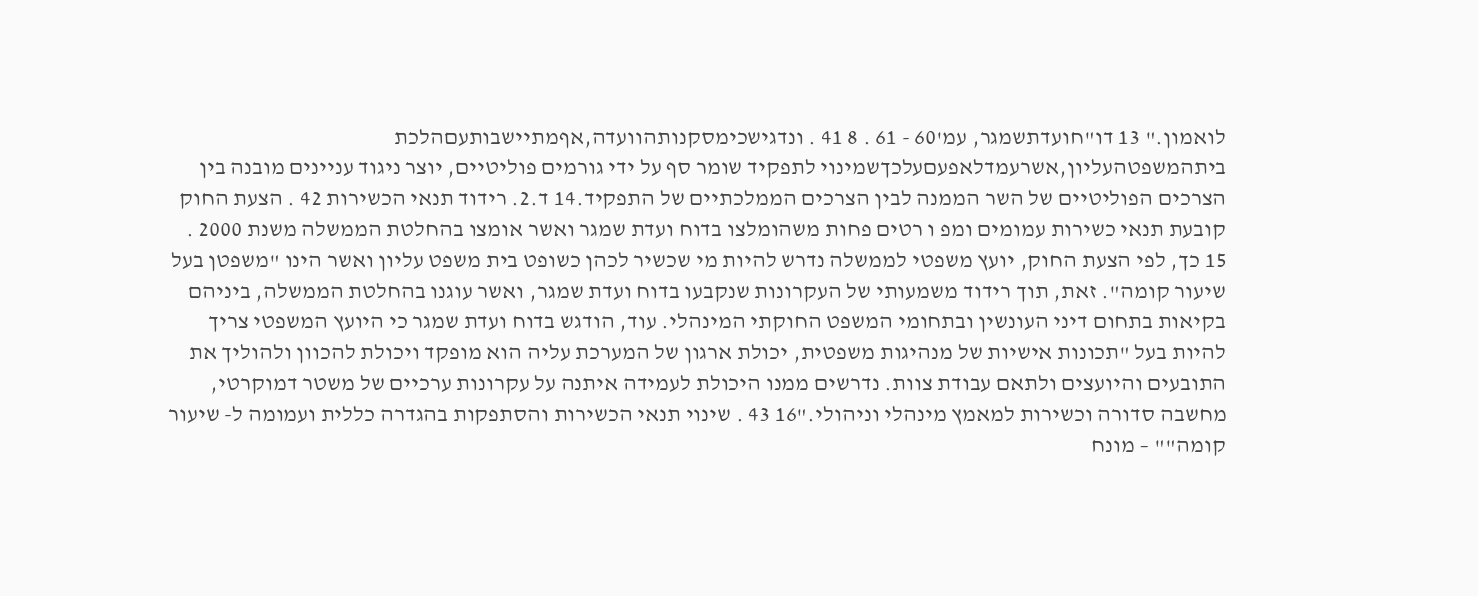לואמון." 13 דו"חועדתשמגר, עמ'60 - 61 . 8 41 . ונדגישכימסקנותהוועדה,אףמתיישבותעםהלכת ביתהמשפטהעליון,אשרעמדלאפעםעלכךשמינוי לתפקיד שומר סף על ידי גורמים פוליטיים, יוצר ניגוד עניינים מובנה בין הצרכים הפוליטיים של השר הממנה לבין הצרכים הממלכתיים של התפקיד.14 ד.2. רידוד תנאי הכשירות 42 . הצעת החוק קובעת תנאי כשירות עמומים ומפ ו רטים פחות משהומלצו בדוח ועדת שמגר ואשר אומצו בהחלטת הממשלה משנת 2000 . 15 כך, לפי הצעת החוק, יועץ משפטי לממשלה נדרש להיות מי שכשיר לכהן כשופט בית משפט עליון ואשר הינו "משפטן בעל שיעור קומה". זאת, תוך רידוד משמעותי של העקרונות שנקבעו בדוח ועדת שמגר, ואשר עוגנו בהחלטת הממשלה, ביניהם בקיאות בתחום דיני העונשין ובתחומי המשפט החוקתי המינהלי. עוד, הודגש בדוח ועדת שמגר כי היועץ המשפטי צריך להיות בעל "תכונות אישיות של מנהיגות משפטית, יכולת ארגון של המערכת עליה הוא מופקד ויכולת להכוון ולהוליך את התובעים והיועצים ולתאם עבודת צוות. נדרשים ממנו היכולת לעמידה איתנה על עקרונות ערכיים של משטר דמוקרטי, מחשבה סדורה וכשירות למאמץ מינהלי וניהולי."16 43 . שינוי תנאי הכשירות והסתפקות בהגדרה כללית ועמומה ל- שיעור קומה"" – מונח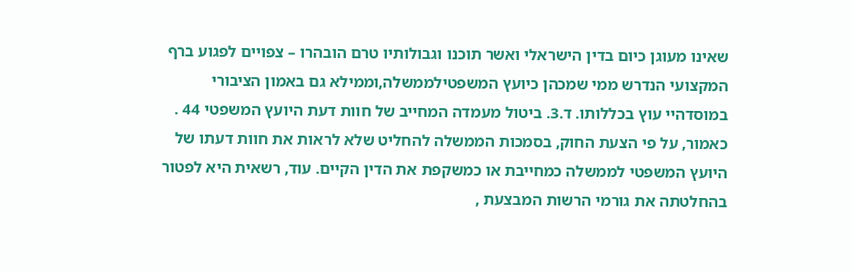שאינו מעוגן כיום בדין הישראלי ואשר תוכנו וגבולותיו טרם הובהרו – צפויים לפגוע ברף המקצועי הנדרש ממי שמכהן כיועץ המשפטילממשלה,וממילא גם באמון הציבורי במוסדהיי עוץ בכללותו. ד.3. ביטול מעמדה המחייב של חוות דעת היועץ המשפטי 44 . כאמור, על פי הצעת החוק, בסמכות הממשלה להחליט שלא לראות את חוות דעתו של היועץ המשפטי לממשלה כמחייבת או כמשקפת את הדין הקיים. עוד, רשאית היא לפטור בהחלטתה את גורמי הרשות המבצעת ,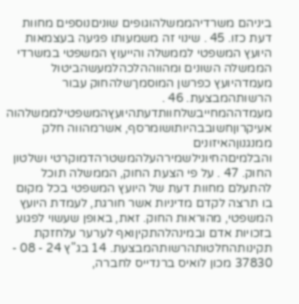ביניהם משרדיהממשלהוגופים שוניםנוספים מחוות דעת כזו. 45 . שינוי זה משמעותו פגיעה בעצמאות היועץ המשפטי לממשלה והייעוץ המשפטי במשרדי הממשלה השונים ומהווההלכהלמעשהביטול מעמדהיועץ כפרשן המוסמךשלהחוק עבור הרשותהמבצעת. 46 . מעמדההמחייבשלחוותדעתהיועץהמשפטילממשלהוה אעיקרוןחשובבהיותושומרסף, אשרמהווה חלק ממנגנוןהאיזונים והבלמיםהחיונילשמירהעלהמשטרהדמוקרטי ושלטון החוק. 47 . על פי הצעת החוק, הממשלה תוכל להתעלם מחוות דעת של היועץ המשפטי בכל מקום בו תרצה לקדם מדיניות אשר חורגת, לעמדת היועץ המשפטי, מהוראות החוק. זאת, באופן שעשוי לפגוע בזכויות אדם ובמינהלהתקיןואף לערער עלחזקת תקינותהחלטותהרשותהמבצעת. 14 בג"ץ 24 - 08 - 37830 מכון לואיס ברנדייס לחברה,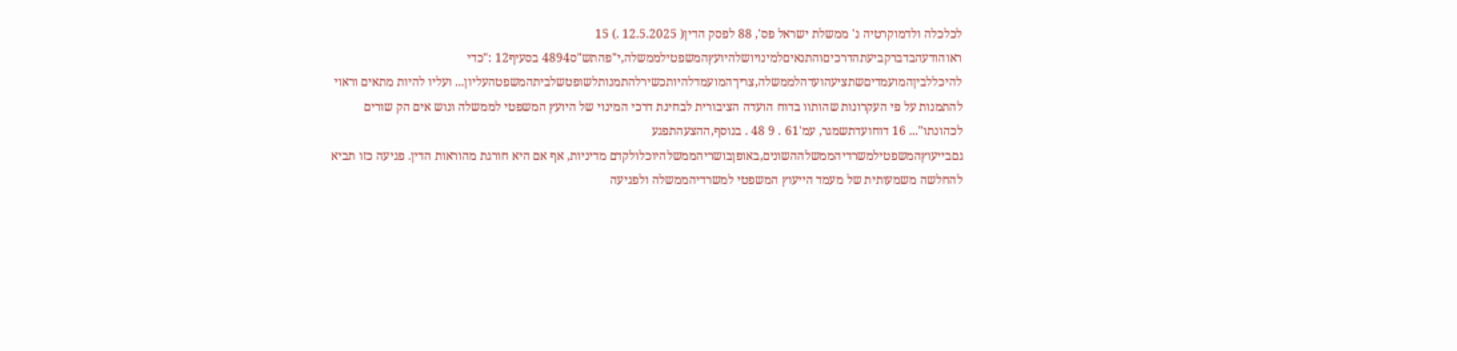לכלכלה ולדמוקרטיה נ' ממשלת ישראל פס', 88 לפסק הדין( 12.5.2025 .) 15 ראוהודעהבדברקביעתהדרכיםוהתנאיםלמינויושלהיועץהמשפטילממשלה,י"פהתש"ס4894 בסעיף12 :"כדי להיכללביןהמועמדיםשתציעהועדהלממשלה,צריךהמועמדלהיותכשירלהתמנותלשופטשלביתהמשפטהעליון... ועליו להיות מתאים וראוי להתמנות על פי העקרונות שהותוו בדוח הועדה הציבורית לבחינת דרכי המינוי של היועץ המשפטי לממשלה ונוש אים הק שורים לכהונתו"... 16 דוחועדתשמגר, עמ'61 . 9 48 . בנוסף,ההצעהתפגע גםבייעוץהמשפטילמשרדיהממשלההשונים,באופןבושריהממשלהיוכלולקדם מדיניות, אף אם היא חורגת מהוראות הדין. פגיעה כזו תביא להחלשה משמעותית של מעמד הייעוץ המשפטי למשרדיהממשלה ולפגיעה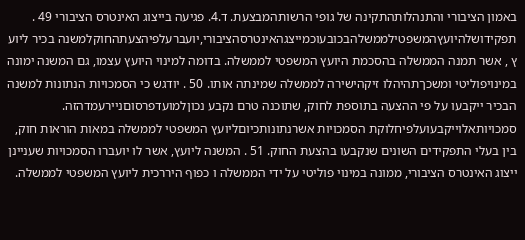באמון הציבורי והתנהלותהתקינה של גופי הרשותהמבצעת. ד.4. פגיעה בייצוג האינטרס הציבורי 49 . תפקידושלהיועץהמשפטילממשלהבכובעוכמייצגהאינטרסהציבורי,יועברעלפיהצעתהחוקלמשנה בכיר ליוע ץ , אשר תמנה הממשלה בהסכמת היועץ המשפטי לממשלה. בדומה למינוי היועץ עצמו, גם המשנה ימונה במינויפוליטי ומשכךתהיהלו זיקהישירה לממשלה שמינתה אותו. 50 . יודגש כי הסמכויות הנתונות למשנה הבכיר ייקבעו על פי ההצעה בתוספת לחוק, שתוכנה טרם נקבע נכוןלמועדפרסוםניירעמדהזה. סמכויותאלוייקבעועלפיחלוקת הסמכויות אשרנתונותכיוםליועץ המשפטי לממשלה במאות הוראות חוק, בין בעלי התפקידים השונים שנקבעו בהצעת החוק. 51 . המשנה ליועץ, אשר לו יועברו הסמכויות שעניינן ייצוג האינטרס הציבורי, ממונה במינוי פוליטי על ידי הממשלה ו כפוף היררכית ליועץ המשפטי לממשלה.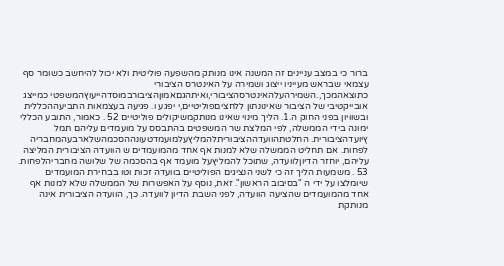ברור כי במצב עניינים זה המשנה אינו מנותק מהשפעה פוליטית ולא יכול להיחשב כשומר סף עצמאי שבראש מעייניו ייצוג ושמירה על האינטרס הציבורי כתוצאהמכך,.השמירהעלהאינטרסהציבורי,ואיתהגםאמוןהציבורבמוסדהייעוץהמשפטי כמייצג אובייקטיבי של הציבור שאינונתון ללחציםפוליטיים,י יפגע ו. פגיעה בעצמאות התביעההכללית ובשוויון בפני החוק ה.1. הליך מינוי שאינו מנותקמשיקולים פוליטיים 52 . כאמור, התובע הכללי ימונה בידי הממשלה, לפי המלצת שר המשפטים בהתבסס על מועמדים עליהם תמל ץיועדהציבורית. החלטתהוועדההציבוריתלהמליץעלמועמדטעונההסכמהשלארבעהמחבריה לפחות. אם תחליט הממשלה שלא למנות אף אחד מהמועמדים ש הוועדה הציבורית המליצה עליהם, יוחזר הדיוןלוועדה, שתוכל להמליץעל מועמד אף בהסכמה של שלושה מחבריהלפחות. 53 . משמעות הליך זה כי לשני הנציגים הפוליטיים בוועדה זכות וטו בבחירת המועמדים שיומלצו על ידי ה "בסיבוב הראשון". זאת, נוסף על האפשרות של הממשלה שלא למנות אף אחד מהמועמדים שהציעה הוועדה, לפני השבת הדיון לוועדה. כך, הוועדה הציבורית אינה מנותקת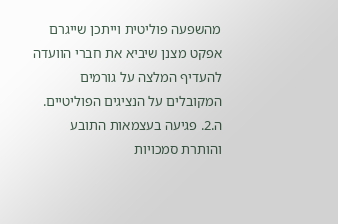מהשפעה פוליטית וייתכן שייגרם אפקט מצנן שיביא את חברי הוועדה להעדיף המלצה על גורמים המקובלים על הנציגים הפוליטיים. ה.2. פגיעה בעצמאות התובע והותרת סמכויות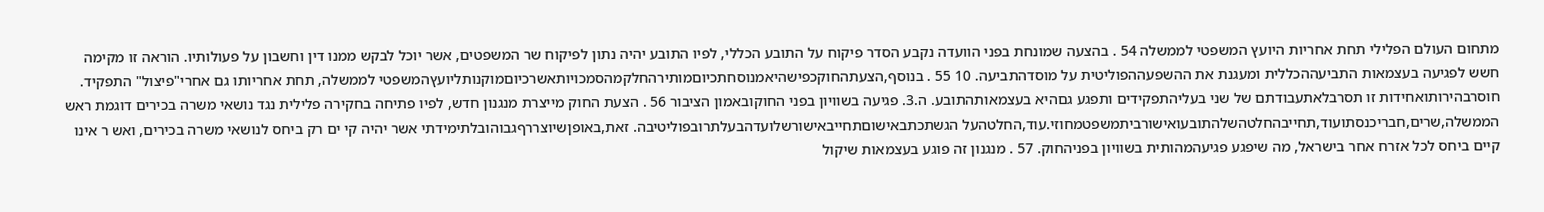מתחום העולם הפלילי תחת אחריות היועץ המשפטי לממשלה 54 . בהצעה שמונחת בפני הוועדה נקבע הסדר פיקוח על התובע הכללי, לפיו התובע יהיה נתון לפיקוח שר המשפטים, אשר יוכל לבקש ממנו דין וחשבון על פעולותיו. הוראה זו מקימה חשש לפגיעה בעצמאות התביעההכללית ומעגנת את ההשפעההפוליטית על מוסדהתביעה. 10 55 . בנוסף,הצעתהחוקכפישהיאמנוסחתכיוםמותירהחלקמהסמכויותאשרכיוםמוקנותליועץהמשפטי לממשלה, תחת אחריותו גם אחרי"פיצול" התפקיד. חוסרבהירותואחידות זו תסרבלאתעבודתם של שני בעליהתפקידים ותפגע גםהיא בעצמאותהתובע. ה.3. פגיעה בשוויון בפני החוקובאמון הציבור 56 . הצעת החוק מייצרת מנגנון חדש, לפיו פתיחה בחקירה פלילית נגד נושאי משרה בכירים דוגמת ראש הממשלה,שרים,חבריכנסתועוד,תחייבהחלטהשלהתובעואישורביתמשפטמחוזי.עוד,החלטהעל הגשתכתבאישוםתחייבאישורשלועדהבעלתרובפוליטיבה. זאת,באופןשיוצררףגבוהובלתימידתי אשר יהיה קי ים רק ביחס לנושאי משרה בכירים, ואש ר אינו קיים ביחס לכל אזרח אחר בישראל, מה שיפגע פגיעהמהותית בשוויון בפניהחוק. 57 . מנגנון זה פוגע בעצמאות שיקול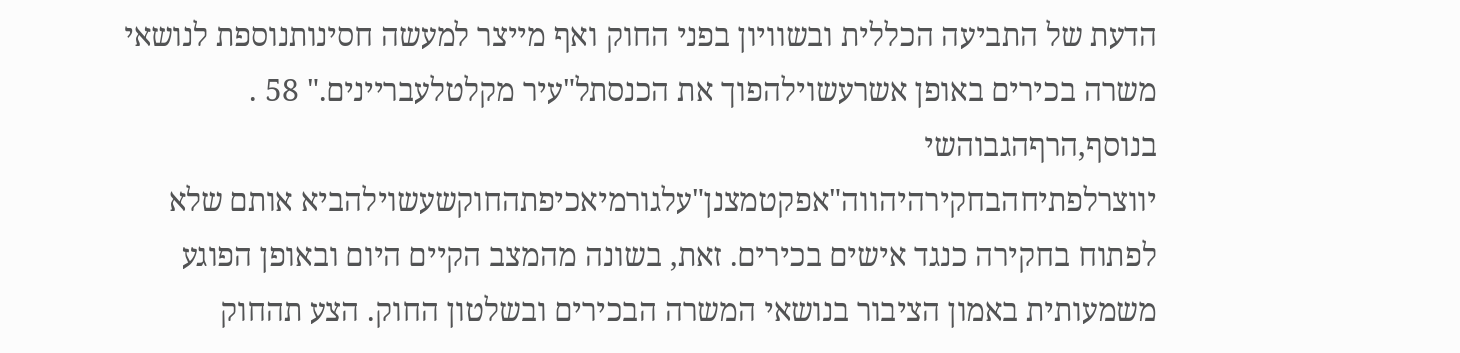הדעת של התביעה הכללית ובשוויון בפני החוק ואף מייצר למעשה חסינותנוספת לנושאי משרה בכירים באופן אשרעשוילהפוך את הכנסתל"עיר מקלטלעבריינים." 58 . בנוסף,הרףהגבוהשי יווצרלפתיחהבחקירהיהווה"אפקטמצנן"עלגורמיאכיפתהחוקשעשוילהביא אותם שלא לפתוח בחקירה כנגד אישים בכירים. זאת, בשונה מהמצב הקיים היום ובאופן הפוגע משמעותית באמון הציבור בנושאי המשרה הבכירים ובשלטון החוק. הצע תהחוק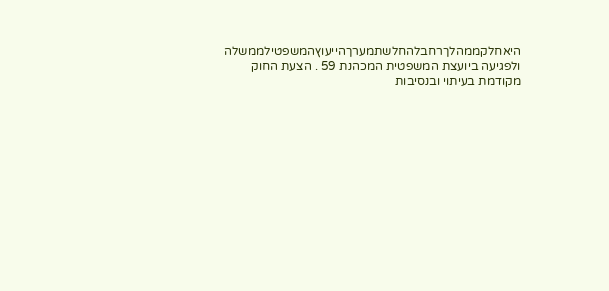היאחלקממהלךרחבלהחלשתמערךהייעוץהמשפטילממשלה ולפגיעה ביועצת המשפטית המכהנת 59 . הצעת החוק מקודמת בעיתוי ובנסיבות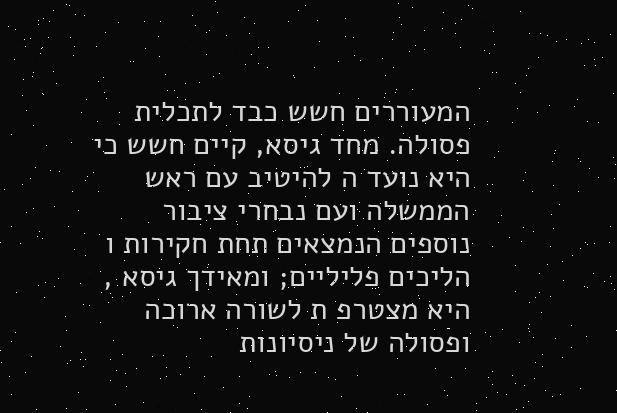המעוררים חשש כבד לתכלית פסולה. מחד גיסא, קיים חשש כי היא נועד ה להיטיב עם ראש הממשלה ועם נבחרי ציבור נוספים הנמצאים תחת חקירות ו הליכים פליליים; ומאידך גיסא , היא מצטרפ ת לשורה ארוכה ופסולה של ניסיונות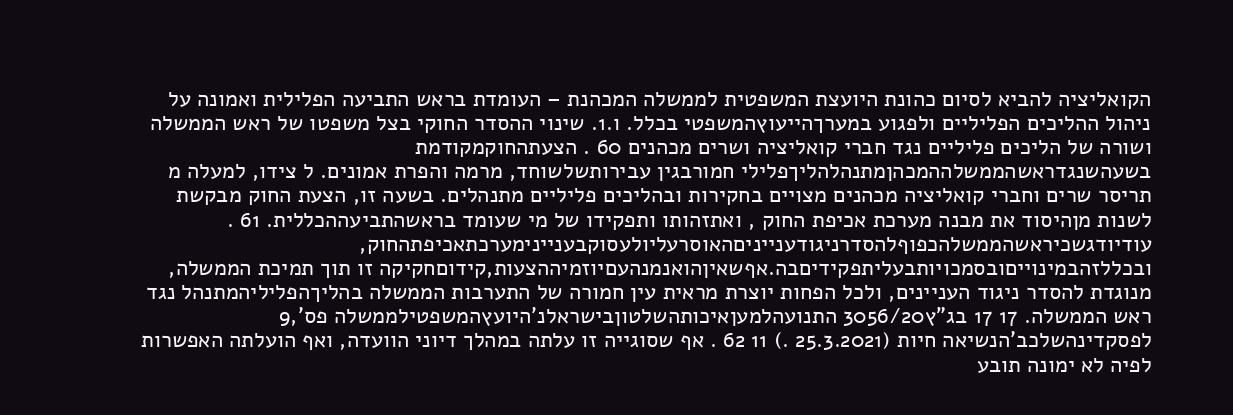הקואליציה להביא לסיום כהונת היועצת המשפטית לממשלה המכהנת – העומדת בראש התביעה הפלילית ואמונה על ניהול ההליכים הפליליים ולפגוע במערךהייעוץהמשפטי בכלל. ו.1. שינוי ההסדר החוקי בצל משפטו של ראש הממשלה ושורה של הליכים פליליים נגד חברי קואליציה ושרים מכהנים 60 . הצעתהחוקמקודמת בשעהשנגדראשהממשלההמכהןמתנהלהליךפלילי חמורבגין עבירותשלשוחד, מרמה והפרת אמונים. ל צידו, למעלה מ תריסר שרים וחברי קואליציה מכהנים מצויים בחקירות ובהליכים פליליים מתנהלים. בשעה זו, הצעת החוק מבקשת לשנות מןהיסוד את מבנה מערכת אכיפת החוק , ואתזהותו ותפקידו של מי שעומד בראשהתביעההכללית. 61 . עודיודגשכיראשהממשלהכפוףלהסדרניגודענייניםהאוסרעליולעסוקבעניינימערכתאכיפתהחוק, ובכללזהבמינוייםובסמכויותבעליתפקידיםבה.אףשאיןהואנמנהעםיוזמיההצעות,קידוםחקיקה זו תוך תמיכת הממשלה, מנוגדת להסדר ניגוד העניינים, ולכל הפחות יוצרת מראית עין חמורה של התערבות הממשלה בהליךהפליליהמתנהל נגד ראש הממשלה. 17 17 בג"ץ3056/20 התנועהלמעןאיכותהשלטוןבישראלנ'היועץהמשפטילממשלה פס',9 לפסקדינהשלכב'הנשיאה חיות (25.3.2021 .) 11 62 . אף שסוגייה זו עלתה במהלך דיוני הוועדה, ואף הועלתה האפשרות לפיה לא ימונה תובע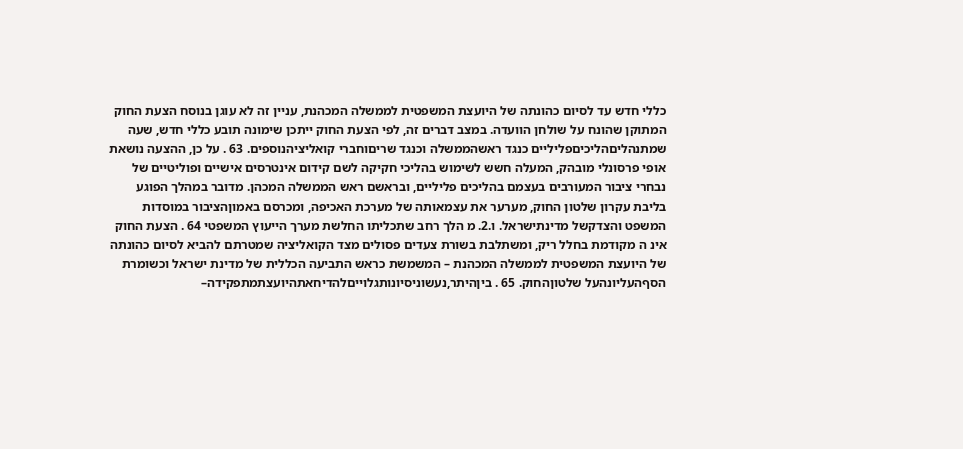כללי חדש עד לסיום כהונתה של היועצת המשפטית לממשלה המכהנת, עניין זה לא עוגן בנוסח הצעת החוק המתוקן שהונח על שולחן הוועדה. במצב דברים זה, לפי הצעת החוק ייתכן שימונה תובע כללי חדש, שעה שמתנהליםהליכיםפליליים כנגד ראשהממשלה וכנגד שריםוחברי קואליציהנוספים. 63 . על כן, ההצעה נושאת אופי פרסונלי מובהק, המעלה חשש לשימוש בהליכי חקיקה לשם קידום אינטרסים אישיים ופוליטיים של נבחרי ציבור המעורבים בעצמם בהליכים פליליים, ובראשם ראש הממשלה המכהן. מדובר במהלך הפוגע בליבת עקרון שלטון החוק, מערער את עצמאותה של מערכת האכיפה, ומכרסם באמוןהציבור במוסדות המשפט והצדקשל מדינתישראל. ו.2. מ הלך רחב שתכליתו החלשת מערך הייעוץ המשפטי 64 . הצעת החוק אינ ה מקודמת בחלל ריק, ומשתלבת בשורת צעדים פסולים מצד הקואליציה שמטרתם להביא לסיום כהונתה של היועצת המשפטית לממשלה המכהנת – המשמשת כראש התביעה הכללית של מדינת ישראל וכשומרת הסףהעליונהעל שלטוןהחוק. 65 . ביןהיתר,נעשוניסיונותגלוייםלהדיחאתהיועצתמתפקידה–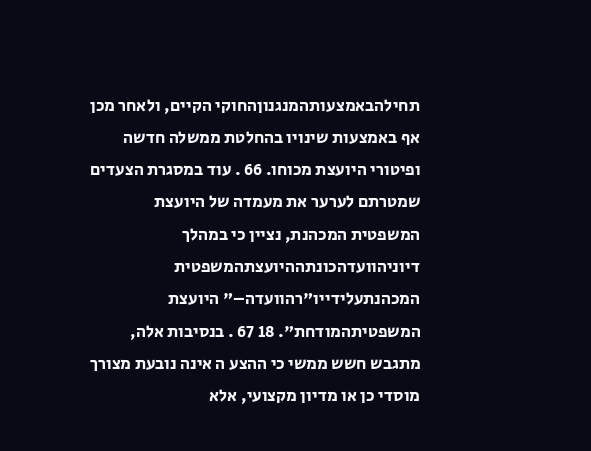תחילהבאמצעותהמנגנוןהחוקי הקיים, ולאחר מכן אף באמצעות שינויו בהחלטת ממשלה חדשה ופיטורי היועצת מכוחו. 66 . עוד במסגרת הצעדים שמטרתם לערער את מעמדה של היועצת המשפטית המכהנת, נציין כי במהלך דיוניהוועדהכונתההיועצתהמשפטית המכהנתעלידייו"רהוועדה–" היועצת המשפטיתהמודחת". 18 67 . בנסיבות אלה, מתגבש חשש ממשי כי ההצע ה אינה נובעת מצורך מוסדי כן או מדיון מקצועי, אלא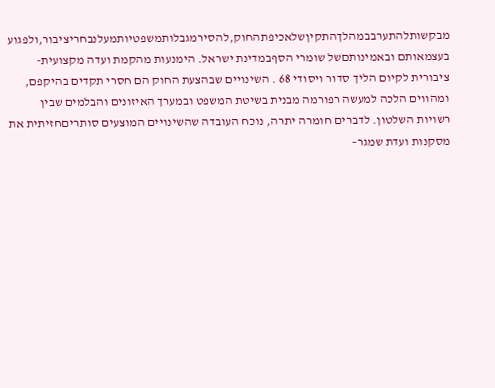מבקשותלהתערבבמהלךהתקיןשלאכיפתהחוק,להסירמגבלותמשפטיותמעלנבחריציבור,ולפגוע בעצמאותם ובאמינותםשל שומרי הסףבמדינת ישראל. הימנעות מהקמת ועדה מקצועית- ציבורית לקיום הליך סדור ויסודי 68 . השינויים שבהצעת החוק הם חסרי תקדים בהיקפם, ומהווים הלכה למעשה רפורמה מבנית בשיטת המשפט ובמערך האיזונים והבלמים שבין רשויות השלטון. לדברים חומרה יתרה, נוכח העובדה שהשינויים המוצעים סותריםחזיתית את מסקנות ועדת שמגר–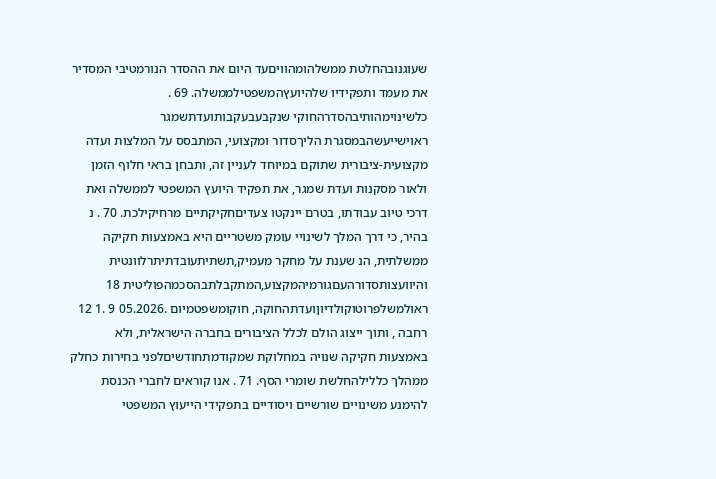שעוגנובהחלטת ממשלהומהוויםעד היום את ההסדר הנורמטיבי המסדיר את מעמד ותפקידיו שלהיועץהמשפטילממשלה. 69 . כלשינוימהותיבהסדרהחוקי שנקבעבעקבותועדתשמגר ראוישייעשהבמסגרת הליךסדור ומקצועי, המתבסס על המלצות ועדה מקצועית-ציבורית שתוקם במיוחד לעניין זה, ותבחן בראי חלוף הזמן ולאור מסקנות ועדת שמגר, את תפקיד היועץ המשפטי לממשלה ואת דרכי טיוב עבודתו, בטרם יינקטו צעדיםחקיקתיים מרחיקילכת. 70 . נ בהיר, כי דרך המלך לשינויי עומק משטריים היא באמצעות חקיקה ממשלתית, הנ שענת על מחקר מעמיק,תשתיתעובדתיתרלוונטית והיוועצותסדורהעםגורמיהמקצוע,המתקבלתבהסכמהפוליטית 18 ראולמשלפרוטוקולדיוןועדתהחוקה, חוקומשפטמיום .05.2026 9 .1 12 רחבה , ותוך ייצוג הולם לכלל הציבורים בחברה הישראלית, ולא באמצעות חקיקה שנויה במחלוקת שמקודמתחודשיםלפני בחירות כחלק ממהלך כללילהחלשת שומרי הסף. 71 . אנו קוראים לחברי הכנסת להימנע משינויים שורשיים ויסודיים בתפקידי הייעוץ המשפטי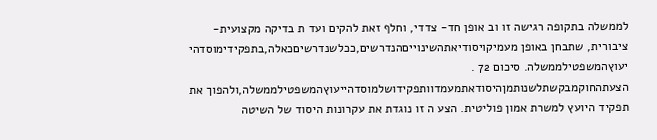לממשלה בתקופה רגישה זו וב אופן חד- צדדי, וחלף זאת להקים ועד ת בדיקה מקצועית-ציבורית, שתבחן באופן מעמיקויסודיאתהשינוייםהנדרשים,ככלשנדרשיםכאלה,בתפקידימוסדהי יעוץהמשפטילממשלה. סיכום 72 . הצעתהחוקמבקשתלשנותמןהיסודאתמעמדוותפקידושלמוסדהייעוץהמשפטילממשלה,ולהפוך את תפקיד היועץ למשרת אמון פוליטית. הצע ה זו נוגדת את עקרונות היסוד של השיטה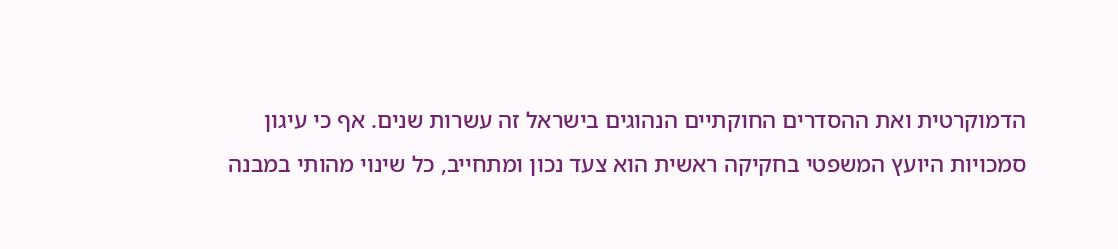הדמוקרטית ואת ההסדרים החוקתיים הנהוגים בישראל זה עשרות שנים. אף כי עיגון סמכויות היועץ המשפטי בחקיקה ראשית הוא צעד נכון ומתחייב, כל שינוי מהותי במבנה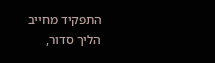התפקיד מחייב הליך סדור,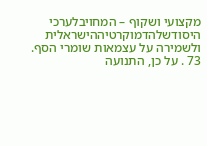מקצועי ושקוף – המחויבלערכי היסודשלהדמוקרטיההישראלית ולשמירה על עצמאות שומרי הסף. 73 . על כן, התנועה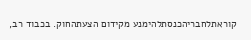קוראתלחבריהכנסתלהימנע מקידום הצעתהחוק. בכבוד רב,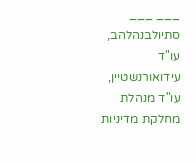___ ___ סתיולבנהלהב, עו"ד עידואורנשטיין, עו"ד מנהלת מחלקת מדיניות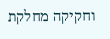וחקיקה מחלקת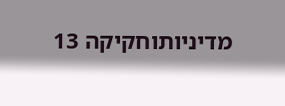מדיניותוחקיקה 13